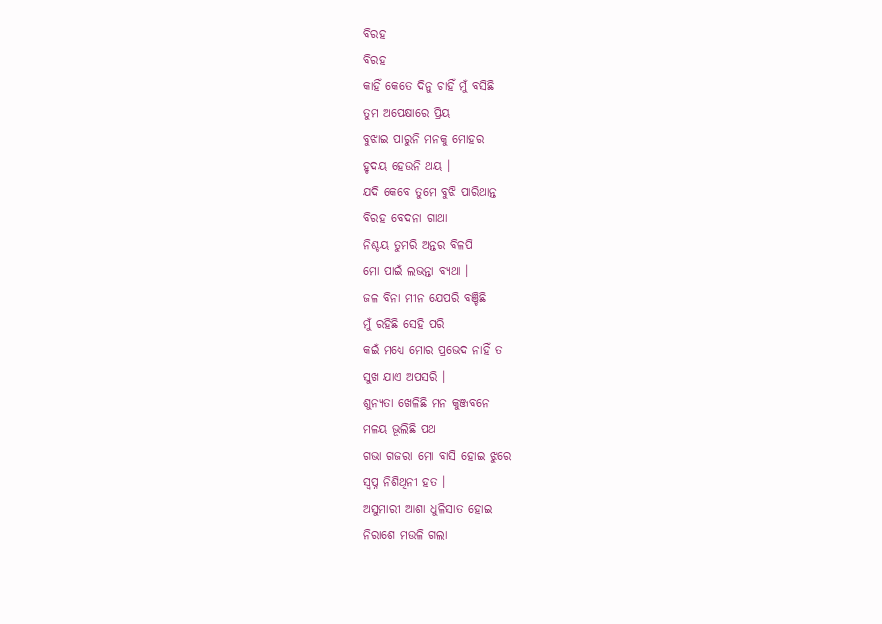ବିରହ
ବିରହ
କାହିଁ କେତେ ଦିନୁ ଚାହିଁ ମୁଁ ବସିଛି
ତୁମ ଅପେକ୍ଷାରେ ପ୍ରିୟ
ବୁଝାଇ ପାରୁନି ମନକୁ ମୋହର
ହୃଦୟ ହେଉନି ଥୟ ।
ଯଦି କେବେ ତୁମେ ବୁଝି ପାରିଥାନ୍ତ
ବିରହ ବେଦନା ଗାଥା
ନିଶ୍ଚୟ ତୁମରି ଅନ୍ତର ବିଳପି
ମୋ ପାଇଁ ଲଭନ୍ତା ବ୍ୟଥା ।
ଜଳ ବିନା ମୀନ ଯେପରି ବଞ୍ଚିଛି
ମୁଁ ରହିଛି ସେହି ପରି
କଇଁ ମଧ୍ୟେ ମୋର ପ୍ରଭେଦ ନାହିଁ ତ
ସୁଖ ଯାଏ ଅପସରି ।
ଶୁନ୍ୟତା ଖେଳିଛି ମନ କୁଞ୍ଜବନେ
ମଳୟ ଭୂଲିଛି ପଥ
ଗଭା ଗଜରା ମୋ ବାସି ହୋଇ ଝୁରେ
ସ୍ଵପ୍ନ ନିଶିଥିନୀ ହତ ।
ଅସୁମାରୀ ଆଶା ଧୁଳିସାତ ହୋଇ
ନିରାଶେ ମଉଳି ଗଲା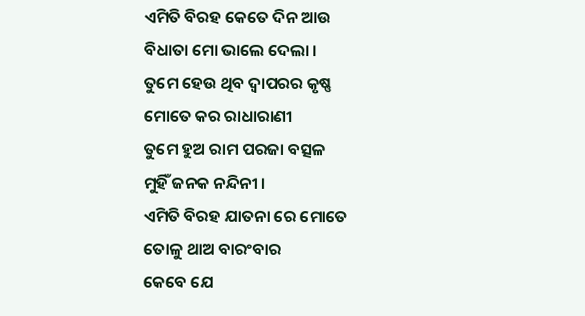ଏମିତି ବିରହ କେତେ ଦିନ ଆଉ
ବିଧାତା ମୋ ଭାଲେ ଦେଲା ।
ତୁମେ ହେଉ ଥିବ ଦ୍ଵାପରର କୃଷ୍ଣ
ମୋତେ କର ରାଧାରାଣୀ
ତୁମେ ହୁଅ ରାମ ପରଜା ବତ୍ସଳ
ମୁହିଁ ଜନକ ନନ୍ଦିନୀ ।
ଏମିତି ବିରହ ଯାତନା ରେ ମୋତେ
ତୋଳୁ ଥାଅ ବାରଂବାର
କେବେ ଯେ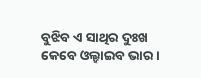ବୁଝିବ ଏ ସାଥିର ଦୁଃଖ
କେବେ ଓଲ୍ହାଇବ ଭାର ।